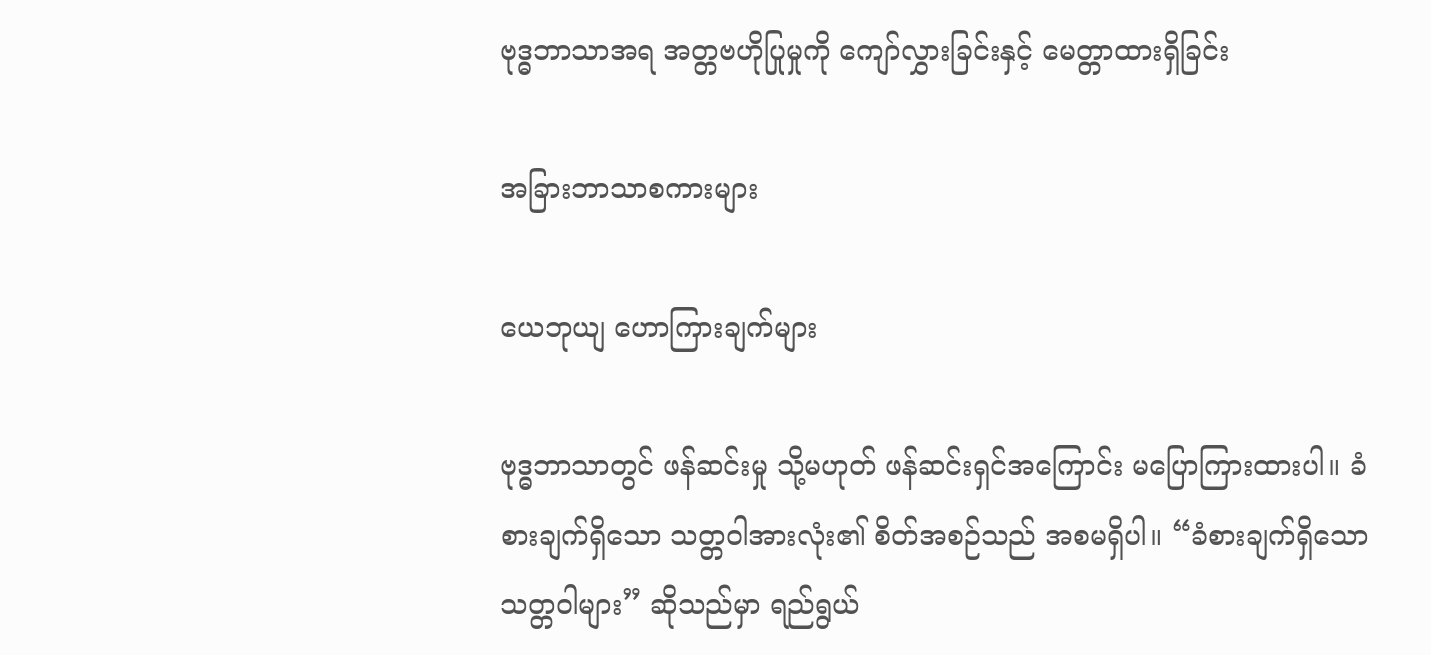ဗုဒ္ဓဘာသာအရ အတ္တဗဟိုပြုမှုကို ကျော်လွှားခြင်းနှင့် မေတ္တာထားရှိခြင်း

အခြားဘာသာစကားများ

ယေဘုယျ ဟောကြားချက်များ

ဗုဒ္ဓဘာသာတွင် ဖန်ဆင်းမှု သို့မဟုတ် ဖန်ဆင်းရှင်အကြောင်း မပြောကြားထားပါ။ ခံစားချက်ရှိသော သတ္တဝါအားလုံး၏ စိတ်အစဉ်သည် အစမရှိပါ။ “ခံစားချက်ရှိသော သတ္တဝါများ” ဆိုသည်မှာ ရည်ရွယ်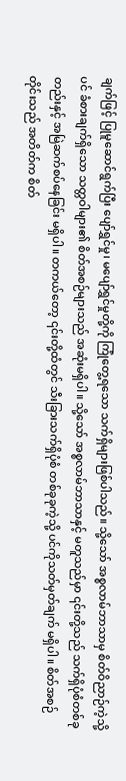ချက်ဖြင့် ပြုမူဆောင်ရွက်ပြီး ပျော်ရွှင်မှု၊ မပျော်ရွှင်မှုတို့ကို ကြုံတွေ့ရသော သက်ရှိများဖြစ်ပါသည်။ သို့သော် အစ္စလာမ်ဘာသာမှ စိတ်ဝိညာဉ်ကဲ့သို့ပင် ခံစားချက်ရှိသော သတ္တဝါများ၏ စိတ်အစဉ်များသည် အဆုံးမရှိပါ။ သို့သော် အစ္စလာမ်ဘာသာနှင့် မတူသည်မှာ ၎င်းတို့သည် သက်ရှိပုံစံတစ်ခုတည်းနှင့် အမြဲဆက်စပ်နေခြင်း မရှိပါ။ တကယ်တော့ ၎င်းတို့ထံတွင် သီးခြားသက်ရှိပုံစံ တစ်ခုခုကဲ့သို့ ပင်ကိုသတ်မှတ်ချက် မရှိပါ။ စိတ်အစဉ်တိုင်းသည် အတိတ်က စိတ်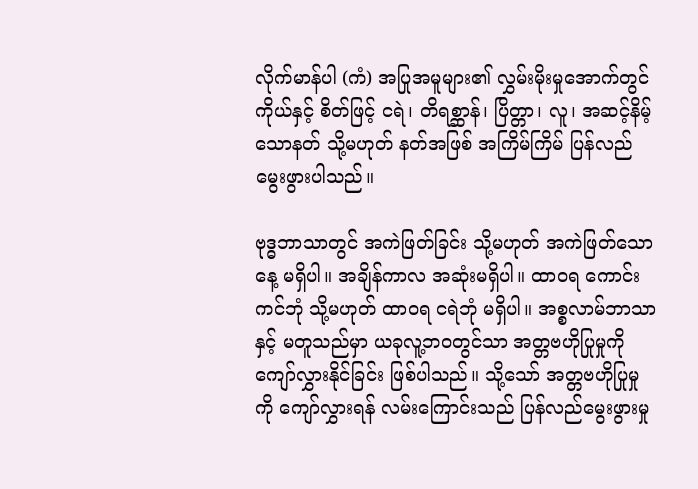လိုက်မာန်ပါ (ကံ) အပြုအမူများ၏ လွှမ်းမိုးမှုအောက်တွင် ကိုယ်နှင့် စိတ်ဖြင့် ငရဲ၊ တိရစ္ဆာန်၊ ပြိတ္တာ၊ လူ၊ အဆင့်နိမ့်သောနတ် သို့မဟုတ် နတ်အဖြစ် အကြိမ်ကြိမ် ပြန်လည်မွေးဖွားပါသည်။

ဗုဒ္ဓဘာသာတွင် အကဲဖြတ်ခြင်း သို့မဟုတ် အကဲဖြတ်သောနေ့ မရှိပါ။ အချိန်ကာလ အဆုံးမရှိပါ။ ထာဝရ ကောင်းကင်ဘုံ သို့မဟုတ် ထာဝရ ငရဲဘုံ မရှိပါ။ အစ္စလာမ်ဘာသာနှင့် မတူသည်မှာ ယခုလူ့ဘဝတွင်သာ အတ္တဗဟိုပြုမှုကို ကျော်လွှားနိုင်ခြင်း ဖြစ်ပါသည်။ သို့သော် အတ္တဗဟိုပြုမှုကို ကျော်လွှားရန် လမ်းကြောင်းသည် ပြန်လည်မွေးဖွားမှု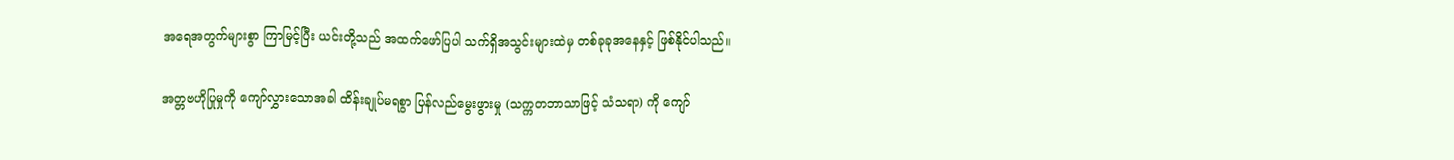အရေအတွက်များစွာ ကြာမြင့်ပြီး ယင်းတို့သည် အထက်ဖော်ပြပါ သက်ရှိအသွင်းများထဲမှ တစ်ခုခုအနေနှင့် ဖြစ်နိုင်ပါသည်။

အတ္တဗဟိုပြုမှုကို ကျော်လွှားသောအခါ ထိန်းချုပ်မရစွာ ပြန်လည်မွေးဖွားမှု (သက္ကတဘာသာဖြင့် သံသရာ) ကို ကျော်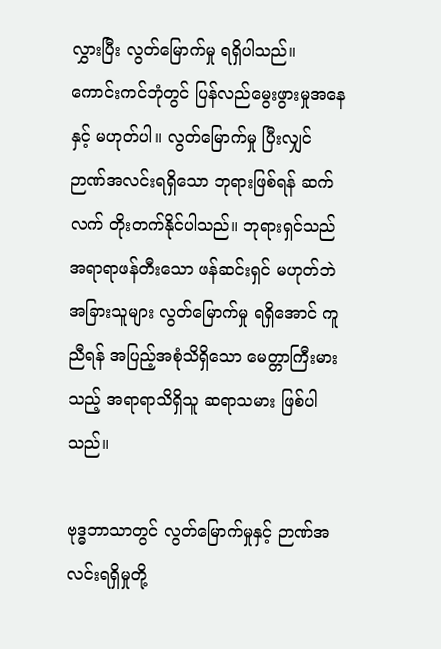လွှားပြီး လွတ်မြောက်မှု ရရှိပါသည်။ ကောင်းကင်ဘုံတွင် ပြန်လည်မွေးဖွားမှုအနေနှင့် မဟုတ်ပါ။ လွတ်မြောက်မှု ပြီးလျှင် ဉာဏ်အလင်းရရှိသော ဘုရားဖြစ်ရန် ဆက်လက် တိုးတက်နိုင်ပါသည်။ ဘုရားရှင်သည် အရာရာဖန်တီးသော ဖန်ဆင်းရှင် မဟုတ်ဘဲ အခြားသူများ လွတ်မြောက်မှု ရရှိအောင် ကူညီရန် အပြည့်အစုံသိရှိသော မေတ္တာကြီးမားသည့် အရာရာသိရှိသူ ဆရာသမား ဖြစ်ပါသည်။

ဗုဒ္ဓဘာသာတွင် လွတ်မြောက်မှုနှင့် ဉာဏ်အလင်းရရှိမှုတို့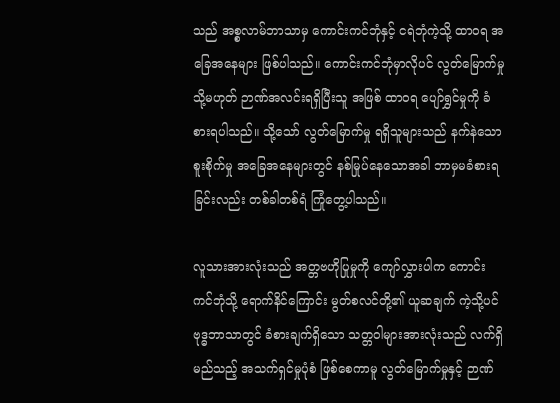သည် အစ္စလာမ်ဘာသာမှ ကောင်းကင်ဘုံနှင့် ငရဲဘုံကဲ့သို့ ထာဝရ အခြေအနေများ ဖြစ်ပါသည်။ ကောင်းကင်ဘုံမှာလိုပင် လွတ်မြောက်မှု သို့မဟုတ် ဉာဏ်အလင်းရရှိပြီးသူ အဖြစ် ထာဝရ ပျော်ရွှင်မှုကို ခံစားရပါသည်။ သို့သော် လွတ်မြောက်မှု ရရှိသူများသည် နက်နဲသော စူးစိုက်မှု အခြေအနေများတွင် နစ်မြုပ်နေသောအခါ ဘာမှမခံစားရခြင်းလည်း တစ်ခါတစ်ရံ ကြုံတွေ့ပါသည်။

လူသားအားလုံးသည် အတ္တဗဟိုပြုမှုကို ကျော်လွှားပါက ကောင်းကင်ဘုံသို့ ရောက်နိင်ကြောင်း မွတ်စလင်တို့၏ ယူဆချက် ကဲ့သို့ပင် ဗုဒ္ဓဘာသာတွင် ခံစားချက်ရှိသော သတ္တဝါများအားလုံးသည် လက်ရှိမည်သည့် အသက်ရှင်မှုပုံစံ ဖြစ်စေကာမူ လွတ်မြောက်မှုနှင့် ဉာဏ်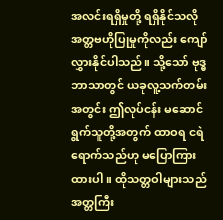အလင်းရရှိမှုတို့ ရရှိနိုင်သလို အတ္တဗဟိုပြုမှုကိုလည်း ကျော်လွှားနိုင်ပါသည်။ သို့သော် ဗုဒ္ဓဘာသာတွင် ယခုလူ့သက်တမ်းအတွင်း ဤလုပ်ငန်း မဆောင်ရွက်သူတို့အတွက် ထာဝရ ငရဲရောက်သည်ဟု မပြောကြားထားပါ။ ထိုသတ္တဝါများသည် အတ္တကြီး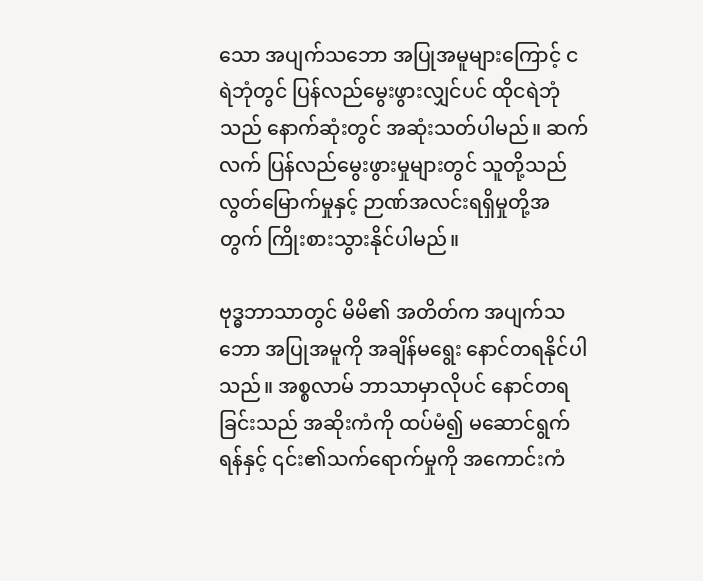သော အပျက်သဘော အပြုအမူများကြောင့် ငရဲဘုံတွင် ပြန်လည်မွေးဖွားလျှင်ပင် ထိုငရဲဘုံသည် နောက်ဆုံးတွင် အဆုံးသတ်ပါမည်။ ဆက်လက် ပြန်လည်မွေးဖွားမှုများတွင် သူတို့သည် လွတ်မြောက်မှုနှင့် ဉာဏ်အလင်းရရှိမှုတို့အတွက် ကြိုးစားသွားနိုင်ပါမည်။

ဗုဒ္ဓဘာသာတွင် မိမိ၏ အတိတ်က အပျက်သဘော အပြုအမူကို အချိန်မရွေး နောင်တရနိုင်ပါသည်။ အစ္စလာမ် ဘာသာမှာလိုပင် နောင်တရခြင်းသည် အဆိုးကံကို ထပ်မံ၍ မဆောင်ရွက်ရန်နှင့် ၎င်း၏သက်ရောက်မှုကို အကောင်းကံ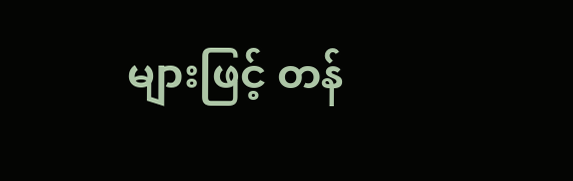များဖြင့် တန်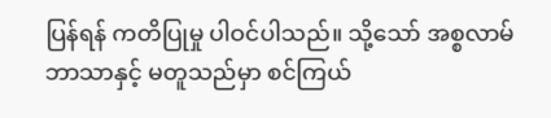ပြန်ရန် ကတိပြုမှု ပါဝင်ပါသည်။ သို့သော် အစ္စလာမ်ဘာသာနှင့် မတူသည်မှာ စင်ကြယ်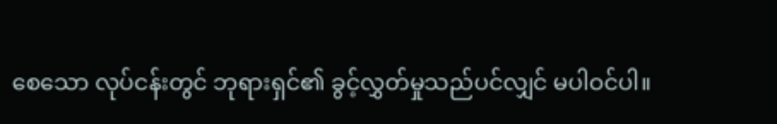စေသော လုပ်ငန်းတွင် ဘုရားရှင်၏ ခွင့်လွှတ်မှုသည်ပင်လျှင် မပါဝင်ပါ။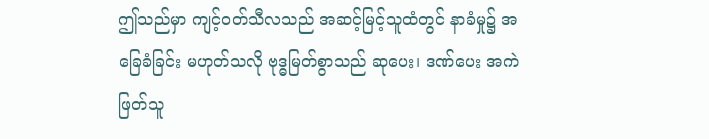ဤသည်မှာ ကျင့်ဝတ်သီလသည် အဆင့်မြင့်သူထံတွင် နာခံမှု၌ အခြေခံခြင်း မဟုတ်သလို ဗုဒ္ဓမြတ်စွာသည် ဆုပေး၊ ဒဏ်ပေး အကဲဖြတ်သူ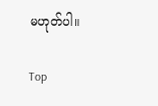မဟုတ်ပါ။

Top